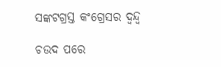ସଙ୍କଟଗ୍ରସ୍ତ କଂଗ୍ରେସର ଦ୍ବନ୍ଦ୍ବ

ଚଉଦ ପରେ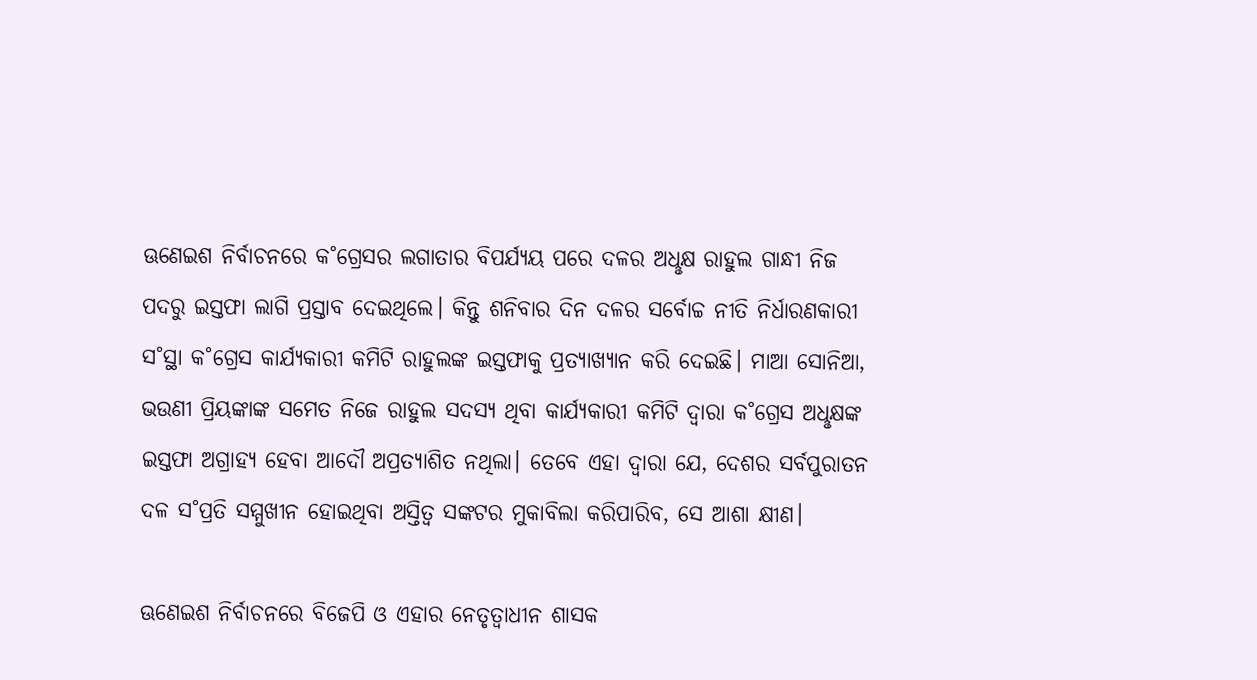ଊଣେଇଶ ନିର୍ବାଚନରେ କ˚ଗ୍ରେସର ଲଗାତାର ବିପର୍ଯ୍ୟୟ ପରେ ଦଳର ଅଧୢକ୍ଷ ରାହୁଲ ଗାନ୍ଧୀ ନିଜ ପଦରୁ ଇସ୍ତଫା ଲାଗି ପ୍ରସ୍ତାବ ଦେଇଥିଲେ। କିନ୍ତୁ ଶନିବାର ଦିନ ଦଳର ସର୍ବୋଚ୍ଚ ନୀତି ନିର୍ଧାରଣକାରୀ ସ˚ସ୍ଥା କ˚ଗ୍ରେସ କାର୍ଯ୍ୟକାରୀ କମିଟି ରାହୁଲଙ୍କ ଇସ୍ତଫାକୁ ପ୍ରତ୍ୟାଖ୍ୟାନ କରି ଦେଇଛି। ମାଆ ସୋନିଆ, ଭଉଣୀ ପ୍ରିୟଙ୍କାଙ୍କ ସମେତ ନିଜେ ରାହୁଲ ସଦସ୍ୟ ଥିବା କାର୍ଯ୍ୟକାରୀ କମିଟି ଦ୍ବାରା କ˚ଗ୍ରେସ ଅଧୢକ୍ଷଙ୍କ ଇସ୍ତଫା ଅଗ୍ରାହ୍ୟ ହେବା ଆଦୌ ଅପ୍ରତ୍ୟାଶିତ ନଥିଲା। ତେବେ ଏହା ଦ୍ବାରା ଯେ, ଦେଶର ସର୍ବପୁରାତନ ଦଳ ସ˚ପ୍ରତି ସମ୍ମୁଖୀନ ହୋଇଥିବା ଅସ୍ତିତ୍ବ ସଙ୍କଟର ମୁକାବିଲା କରିପାରିବ, ସେ ଆଶା କ୍ଷୀଣ।

ଊଣେଇଶ ନିର୍ବାଚନରେ ବିଜେପି ଓ ଏହାର ନେତୃତ୍ବାଧୀନ ଶାସକ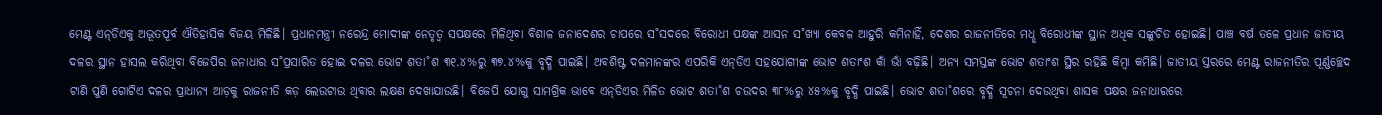ମେଣ୍ଟ ଏନ୍‌ଡିଏକୁ ଅଭୂତପୂର୍ବ ଐତିହାସିକ ବିଜୟ ମିଳିଛି। ପ୍ରଧାନମନ୍ତ୍ରୀ ନରେନ୍ଦ୍ର ମୋଦୀଙ୍କ ନେତୃତ୍ବ ସପକ୍ଷରେ ମିଳିଥିବା ବିଶାଳ ଜନାଦେଶର ଚାପରେ ସ˚ସଦରେ ବିରୋଧୀ ପକ୍ଷଙ୍କ ଆସନ ସ˚ଖ୍ୟା କେବଳ ଆହୁରି କମିନାହିଁ, ଦେଶର ରାଜନୀତିରେ ମଧୢ ବିରୋଧୀଙ୍କ ସ୍ଥାନ ଅଧିକ ସଙ୍କୁଚିତ ହୋଇଛି। ପାଞ୍ଚ ବର୍ଷ ତଳେ ପ୍ରଧାନ ଜାତୀୟ ଦଳର ସ୍ଥାନ ହାସଲ କରିଥିବା ବିଜେପିର ଜନାଧାର ସ˚ପ୍ରସାରିତ ହୋଇ ଦଳର ଭୋଟ ଶତା˚ଶ ୩୧.୪%ରୁ ୩୭.୪%କୁ ବୃଦ୍ଧି ପାଇଛି। ଅବଶିଷ୍ଟ ଦଳମାନଙ୍କର ଏପରିକି ଏନ୍‌ଡିଏ ସହଯୋଗୀଙ୍କ ଭୋଟ ଶତାଂଶ କାଁ ଭାଁ ବଢ଼ିଛି। ଅନ୍ୟ ସମସ୍ତଙ୍କ ଭୋଟ ଶତାଂଶ ସ୍ଥିର ରହିଛି କିମ୍ବା କମିଛି। ଜାତୀୟ ସ୍ତରରେ ମେଣ୍ଟ ରାଜନୀତିର ପୂର୍ଣ୍ଣଚ୍ଛେଦ ଟାଣି ପୁଣି ଗୋଟିଏ ଦଳର ପ୍ରାଧାନ୍ୟ ଆଡ଼କୁ ରାଜନୀତି କଡ଼ ଲେଉଟାଉ ଥିବାର ଲକ୍ଷଣ ଦେଖାଯାଉଛି। ବିଜେପି ଯୋଗୁ ସାମଗ୍ରିକ ଭାବେ ଏନ୍‌ଡିଏର ମିଳିତ ଭୋଟ ଶତା˚ଶ ଚଉଦର ୩୮%ରୁ ୪୫%କୁ ବୃଦ୍ଧି ପାଇଛି। ଭୋଟ ଶତା˚ଶରେ ବୃଦ୍ଧି ସୂଚନା ଦେଉଥିବା ଶାସକ ପକ୍ଷର ଜନାଧାରରେ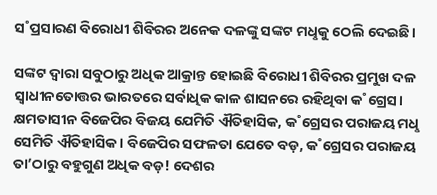ସ˚ପ୍ରସାରଣ ବିରୋଧୀ ଶିବିରର ଅନେକ ଦଳଙ୍କୁ ସଙ୍କଟ ମଧୢକୁ ଠେଲି ଦେଇଛି।

ସଙ୍କଟ ଦ୍ବାରା ସବୁଠାରୁ ଅଧିକ ଆକ୍ରାନ୍ତ ହୋଇଛି ବିରୋଧୀ ଶିବିରର ପ୍ରମୁଖ ଦଳ ସ୍ବାଧୀନତୋତ୍ତର ଭାରତରେ ସର୍ବାଧିକ କାଳ ଶାସନରେ ରହିଥିବା କ˚ଗ୍ରେସ। କ୍ଷମତାସୀନ ବିଜେପିର ବିଜୟ ଯେମିତି ଐତିହାସିକ, କ˚ଗ୍ରେସର ପରାଜୟ ମଧୢ ସେମିତି ଐତିହାସିକ। ବିଜେପିର ସଫଳତା ଯେତେ ବଡ଼, କ˚ଗ୍ରେସର ପରାଜୟ ତା’ଠାରୁ ବହୁଗୁଣ ଅଧିକ ବଡ଼! ଦେଶର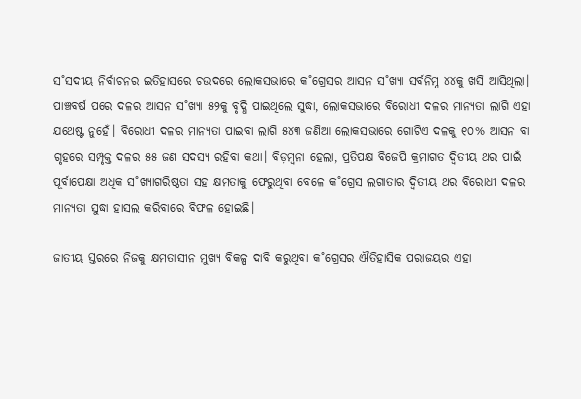ସ˚ସଦୀୟ ନିର୍ବାଚନର ଇତିହାସରେ ଚଉଦରେ ଲୋକସଭାରେ କ˚ଗ୍ରେସର ଆସନ ସ˚ଖ୍ୟା ସର୍ବନିମ୍ନ ୪୪କୁ ଖସି ଆସିଥିଲା। ପାଞ୍ଚବର୍ଷ ପରେ ଦଳର ଆସନ ସ˚ଖ୍ୟା ୫୨କୁ ବୃଦ୍ଧି ପାଇଥିଲେ ସୁଦ୍ଧା, ଲୋକସଭାରେ ବିରୋଧୀ ଦଳର ମାନ୍ୟତା ଲାଗି ଏହା ଯଥେଷ୍ଟ ନୁହେଁ। ବିରୋଧୀ ଦଳର ମାନ୍ୟତା ପାଇବା ଲାଗି ୫୪୩ ଜଣିଆ ଲୋକସଭାରେ ଗୋଟିଏ ଦଳକୁ ୧୦% ଆସନ ବା ଗୃହରେ ସମ୍ପୃକ୍ତ ଦଳର ୫୫ ଜଣ ସଦସ୍ୟ ରହିବା କଥା। ବିଡ଼ମ୍ବନା ହେଲା, ପ୍ରତିପକ୍ଷ ବିଜେପି କ୍ରମାଗତ ଦ୍ବିତୀୟ ଥର ପାଇଁ ପୂର୍ବାପେକ୍ଷା ଅଧିକ ସ˚ଖ୍ୟାଗରିଷ୍ଠତା ସହ କ୍ଷମତାକୁ ଫେରୁଥିବା ବେଳେ କ˚ଗ୍ରେସ ଲଗାତାର ଦ୍ବିତୀୟ ଥର ବିରୋଧୀ ଦଳର ମାନ୍ୟତା ସୁଦ୍ଧା ହାସଲ କରିବାରେ ବିଫଳ ହୋଇଛି।

ଜାତୀୟ ସ୍ତରରେ ନିଜକୁ କ୍ଷମତାସୀନ ମୁଖ୍ୟ ବିକଳ୍ପ ଦାବି କରୁଥିବା କ˚ଗ୍ରେସର ଐତିହାସିକ ପରାଜୟର ଏହା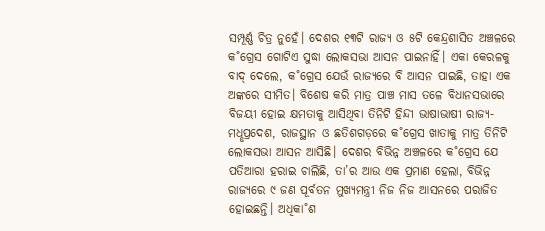ସମ୍ପୂର୍ଣ୍ଣ ଚିତ୍ର ନୁହେଁ। ଦେଶର ୧୩ଟି ରାଜ୍ୟ ଓ ୫ଟି କେନ୍ଦ୍ରଶାସିତ ଅଞ୍ଚଳରେ କ˚ଗ୍ରେସ ଗୋଟିଏ ସୁଦ୍ଧା ଲୋକସଭା ଆସନ ପାଇନାହିଁ। ଏକା କେରଳକୁ ବାଦ୍‌ ଦେଲେ, କ˚ଗ୍ରେସ ଯେଉଁ ରାଜ୍ୟରେ ବି ଆସନ ପାଇଛି, ତାହା ଏକ ଅଙ୍କରେ ସୀମିତ। ବିଶେଷ କରି ମାତ୍ର ପାଞ୍ଚ ମାସ ତଳେ ବିଧାନସଭାରେ ବିଜୟୀ ହୋଇ କ୍ଷମତାକୁ ଆସିଥିବା ତିନିଟି ହିନ୍ଦୀ ଭାଷାଭାଷୀ ରାଜ୍ୟ- ମଧୢପ୍ରଦେଶ, ରାଜସ୍ଥାନ ଓ ଛତିଶଗଡ଼ରେ କ˚ଗ୍ରେସ ଖାତାକୁ ମାତ୍ର ତିନିଟି ଲୋକସଭା ଆସନ ଆସିଛି। ଦେଶର ବିଭିନ୍ନ ଅଞ୍ଚଳରେ କ˚ଗ୍ରେସ ଯେ ପତିଆରା ହରାଇ ଚାଲିଛି, ତା’ର ଆଉ ଏକ ପ୍ରମାଣ ହେଲା, ବିଭିନ୍ନ ରାଜ୍ୟରେ ୯ ଜଣ ପୂର୍ବତନ ମୁଖ୍ୟମନ୍ତ୍ରୀ ନିଜ ନିଜ ଆସନରେ ପରାଜିତ ହୋଇଛନ୍ତି। ଅଧିକା˚ଶ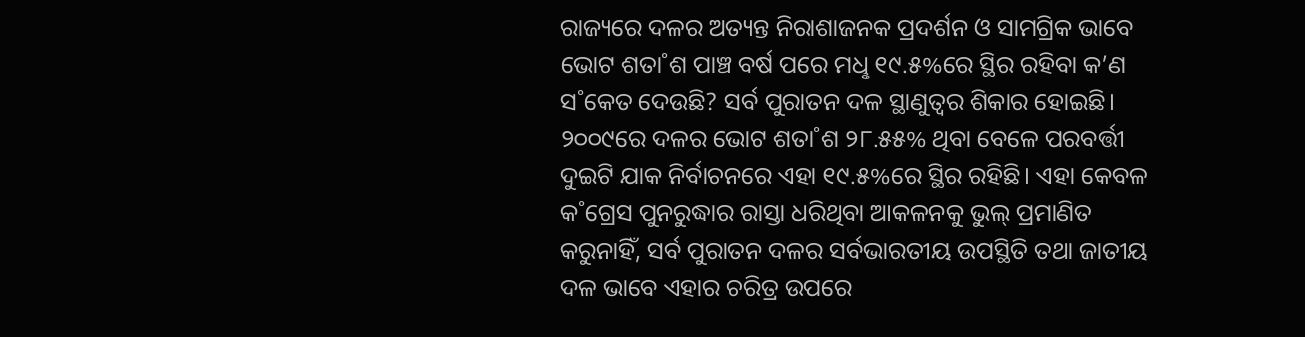ରାଜ୍ୟରେ ଦଳର ଅତ୍ୟନ୍ତ ନିରାଶାଜନକ ପ୍ରଦର୍ଶନ ଓ ସାମଗ୍ରିକ ଭାବେ ଭୋଟ ଶତା˚ଶ ପାଞ୍ଚ ବର୍ଷ ପରେ ମଧୢ ୧୯.୫%ରେ ସ୍ଥିର ରହିବା କ’ଣ ସ˚କେତ ଦେଉଛି? ସର୍ବ ପୁରାତନ ଦଳ ସ୍ଥାଣୁତ୍ବର ଶିକାର ହୋଇଛି। ୨୦୦୯ରେ ଦଳର ଭୋଟ ଶତା˚ଶ ୨୮.୫୫% ଥିବା ବେଳେ ପରବର୍ତ୍ତୀ ଦୁଇଟି ଯାକ ନିର୍ବାଚନରେ ଏହା ୧୯.୫%ରେ ସ୍ଥିର ରହିଛି। ଏହା କେବଳ କ˚ଗ୍ରେସ ପୁନରୁଦ୍ଧାର ରାସ୍ତା ଧରିଥିବା ଆକଳନକୁ ଭୁଲ୍‌ ପ୍ରମାଣିତ କରୁନାହିଁ, ସର୍ବ ପୁରାତନ ଦଳର ସର୍ବଭାରତୀୟ ଉପସ୍ଥିତି ତଥା ଜାତୀୟ ଦଳ ଭାବେ ଏହାର ଚରିତ୍ର ଉପରେ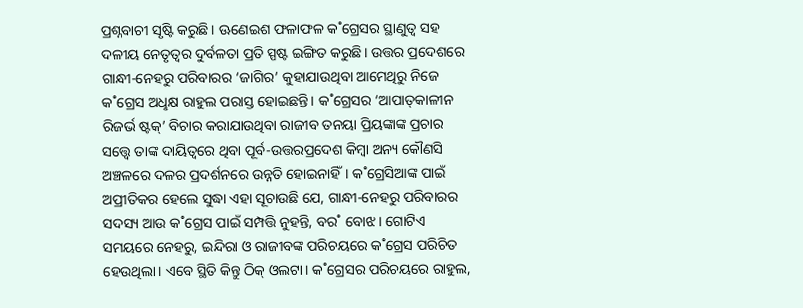ପ୍ରଶ୍ନବାଚୀ ସୃଷ୍ଟି କରୁଛି। ଊଣେଇଶ ଫଳାଫଳ କ˚ଗ୍ରେସର ସ୍ଥାଣୁତ୍ବ ସହ ଦଳୀୟ ନେତୃତ୍ବର ଦୁର୍ବଳତା ପ୍ରତି ସ୍ପଷ୍ଟ ଇଙ୍ଗିତ କରୁଛି। ଉତ୍ତର ପ୍ରଦେଶରେ ଗାନ୍ଧୀ-ନେହରୁ ପରିବାରର ‘ଜାଗିର’ କୁହାଯାଉଥିବା ଆମେଥିରୁ ନିଜେ କ˚ଗ୍ରେସ ଅଧୢକ୍ଷ ରାହୁଲ ପରାସ୍ତ ହୋଇଛନ୍ତି। କ˚ଗ୍ରେସର ‘ଆପାତ୍‌କାଳୀନ ରିଜର୍ଭ ଷ୍ଟକ୍‌’ ବିଚାର କରାଯାଉଥିବା ରାଜୀବ ତନୟା ପ୍ରିୟଙ୍କାଙ୍କ ପ୍ରଚାର ସତ୍ତ୍ବେ ତାଙ୍କ ଦାୟିତ୍ବରେ ଥିବା ପୂର୍ବ-ଉତ୍ତରପ୍ରଦେଶ କିମ୍ବା ଅନ୍ୟ କୌଣସି ଅଞ୍ଚଳରେ ଦଳର ପ୍ରଦର୍ଶନରେ ଉନ୍ନତି ହୋଇନାହିଁ। କ˚ଗ୍ରେସିଆଙ୍କ ପାଇଁ ଅପ୍ରୀତିକର ହେଲେ ସୁଦ୍ଧା ଏହା ସୂଚାଉଛି ଯେ, ଗାନ୍ଧୀ-ନେହରୁ ପରିବାରର ସଦସ୍ୟ ଆଉ କ˚ଗ୍ରେସ ପାଇଁ ସମ୍ପତ୍ତି ନୁହନ୍ତି, ବର˚ ବୋଝ। ଗୋଟିଏ ସମୟରେ ନେହରୁ, ଇନ୍ଦିରା ଓ ରାଜୀବଙ୍କ ପରିଚୟରେ କ˚ଗ୍ରେସ ପରିଚିତ ହେଉଥିଲା। ଏବେ ସ୍ଥିତି କିନ୍ତୁ ଠିକ୍‌ ଓଲଟା। କ˚ଗ୍ରେସର ପରିଚୟରେ ରାହୁଲ,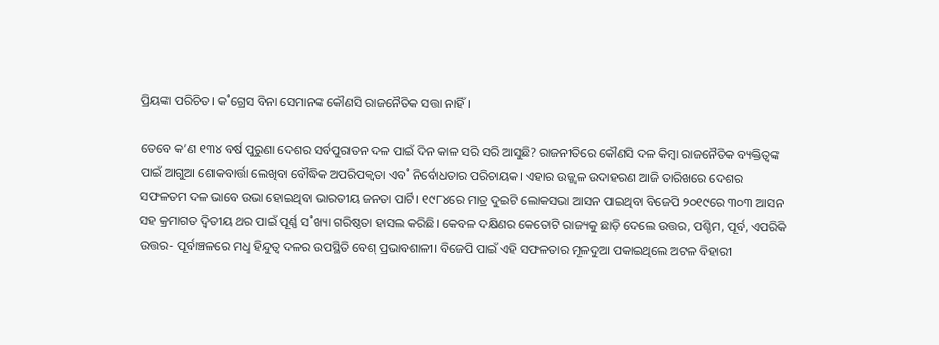ପ୍ରିୟଙ୍କା ପରିଚିତ। କ˚ଗ୍ରେସ ବିନା ସେମାନଙ୍କ କୌଣସି ରାଜନୈତିକ ସତ୍ତା ନାହିଁ।

ତେବେ କ’ଣ ୧୩୪ ବର୍ଷ ପୁରୁଣା ଦେଶର ସର୍ବପୁରାତନ ଦଳ ପାଇଁ ଦିନ କାଳ ସରି ସରି ଆସୁଛି? ରାଜନୀତିରେ କୌଣସି ଦଳ କିମ୍ବା ରାଜନୈତିକ ବ୍ୟକ୍ତିତ୍ବଙ୍କ ପାଇଁ ଆଗୁଆ ଶୋକବାର୍ତ୍ତା ଲେଖିବା ବୌଦ୍ଧିକ ଅପରିପକ୍ବତା ଏବ˚ ନିର୍ବୋଧତାର ପରିଚାୟକ। ଏହାର ଉଜ୍ଜ୍ବଳ ଉଦାହରଣ ଆଜି ତାରିଖରେ ଦେଶର ସଫଳତମ ଦଳ ଭାବେ ଉଭା ହୋଇଥିବା ଭାରତୀୟ ଜନତା ପାର୍ଟି। ୧୯୮୪ରେ ମାତ୍ର ଦୁଇଟି ଲୋକସଭା ଆସନ ପାଇଥିବା ବିଜେପି ୨୦୧୯ରେ ୩୦୩ ଆସନ ସହ କ୍ରମାଗତ ଦ୍ବିତୀୟ ଥର ପାଇଁ ପୂର୍ଣ୍ଣ ସ˚ଖ୍ୟା ଗରିଷ୍ଠତା ହାସଲ କରିଛି। କେବଳ ଦକ୍ଷିଣର କେତୋଟି ରାଜ୍ୟକୁ ଛାଡ଼ି ଦେଲେ ଉତ୍ତର, ପଶ୍ଚିମ, ପୂର୍ବ, ଏପରିକି ଉତ୍ତର- ପୂର୍ବାଞ୍ଚଳରେ ମଧୢ ହିନ୍ଦୁତ୍ବ ଦଳର ଉପସ୍ଥିତି ବେଶ୍‌ ପ୍ରଭାବଶାଳୀ। ବିଜେପି ପାଇଁ ଏହି ସଫଳତାର ମୂଳଦୁଆ ପକାଇଥିଲେ ଅଟଳ ବିହାରୀ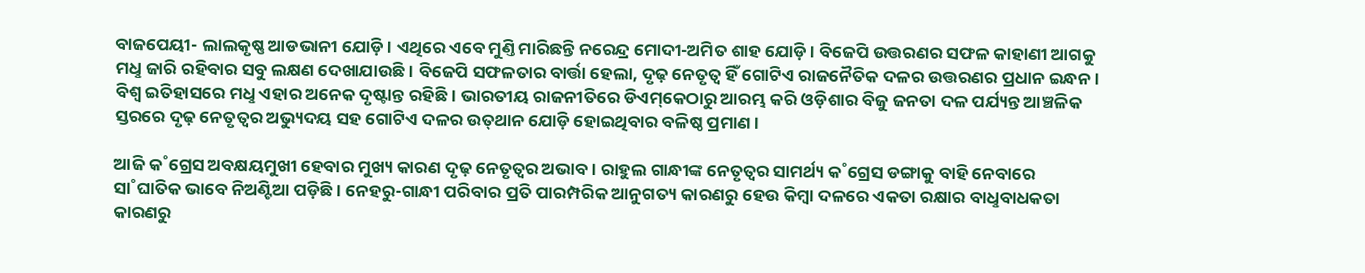ବାଜପେୟୀ- ଲାଲକୃଷ୍ଣ ଆଡଭାନୀ ଯୋଡ଼ି। ଏଥିରେ ଏବେ ମୁଣ୍ତି ମାରିଛନ୍ତି ନରେନ୍ଦ୍ର ମୋଦୀ-ଅମିତ ଶାହ ଯୋଡ଼ି। ବିଜେପି ଉତ୍ତରଣର ସଫଳ କାହାଣୀ ଆଗକୁ ମଧୢ ଜାରି ରହିବାର ସବୁ ଲକ୍ଷଣ ଦେଖାଯାଉଛି। ବିଜେପି ସଫଳତାର ବାର୍ତ୍ତା ହେଲା, ଦୃଢ଼ ନେତୃତ୍ବ ହିଁ ଗୋଟିଏ ରାଜନୈତିକ ଦଳର ଉତ୍ତରଣର ପ୍ରଧାନ ଇନ୍ଧନ। ବିଶ୍ବ ଇତିହାସରେ ମଧୢ ଏହାର ଅନେକ ଦୃଷ୍ଟାନ୍ତ ରହିଛି। ଭାରତୀୟ ରାଜନୀତିରେ ଡିଏମ୍‌କେଠାରୁ ଆରମ୍ଭ କରି ଓଡ଼ିଶାର ବିଜୁ ଜନତା ଦଳ ପର୍ଯ୍ୟନ୍ତ ଆଞ୍ଚଳିକ ସ୍ତରରେ ଦୃଢ଼ ନେତୃତ୍ବର ଅଭ୍ୟୁଦୟ ସହ ଗୋଟିଏ ଦଳର ଉତ୍‌ଥାନ ଯୋଡ଼ି ହୋଇଥିବାର ବଳିଷ୍ଠ ପ୍ରମାଣ।

ଆଜି କ˚ଗ୍ରେସ ଅବକ୍ଷୟମୁଖୀ ହେବାର ମୁଖ୍ୟ କାରଣ ଦୃଢ଼ ନେତୃତ୍ବର ଅଭାବ। ରାହୁଲ ଗାନ୍ଧୀଙ୍କ ନେତୃତ୍ବର ସାମର୍ଥ୍ୟ କ˚ଗ୍ରେସ ଡଙ୍ଗାକୁ ବାହି ନେବାରେ ସା˚ଘାତିକ ଭାବେ ନିଅଣ୍ଟିଆ ପଡ଼ିଛି। ନେହରୁ-ଗାନ୍ଧୀ ପରିବାର ପ୍ରତି ପାରମ୍ପରିକ ଆନୁଗତ୍ୟ କାରଣରୁ ହେଉ କିମ୍ବା ଦଳରେ ଏକତା ରକ୍ଷାର ବାଧୢବାଧକତା କାରଣରୁ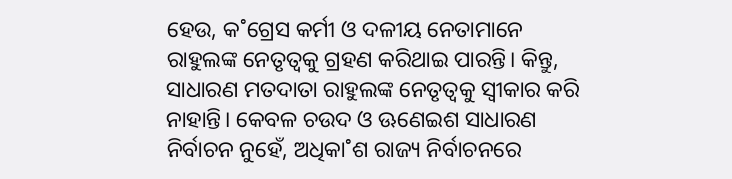ହେଉ, କ˚ଗ୍ରେସ କର୍ମୀ ଓ ଦଳୀୟ ନେତାମାନେ ରାହୁଲଙ୍କ ନେତୃତ୍ବକୁ ଗ୍ରହଣ କରିଥାଇ ପାରନ୍ତି। କିନ୍ତୁ, ସାଧାରଣ ମତଦାତା ରାହୁଲଙ୍କ ନେତୃତ୍ବକୁ ସ୍ବୀକାର କରି ନାହାନ୍ତି। କେବଳ ଚଉଦ ଓ ଊଣେଇଶ ସାଧାରଣ ନିର୍ବାଚନ ନୁହେଁ, ଅଧିକା˚ଶ ରାଜ୍ୟ ନିର୍ବାଚନରେ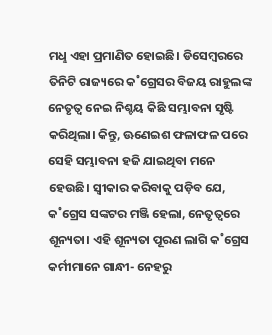ମଧୢ ଏହା ପ୍ରମାଣିତ ହୋଇଛି। ଡିସେମ୍ବରରେ ତିନିଟି ରାଜ୍ୟରେ କ˚ଗ୍ରେସର ବିଜୟ ରାହୁଲଙ୍କ ନେତୃତ୍ବ ନେଇ ନିଶ୍ଚୟ କିଛି ସମ୍ଭାବନା ସୃଷ୍ଟି କରିଥିଲା। କିନ୍ତୁ, ଊଣେଇଶ ଫଳାଫଳ ପରେ ସେହି ସମ୍ଭାବନା ହଜି ଯାଇଥିବା ମନେ ହେଉଛି। ସ୍ବୀକାର କରିବାକୁ ପଡ଼ିବ ଯେ, କ˚ଗ୍ରେସ ସଙ୍କଟର ମଞ୍ଜି ହେଲା, ନେତୃତ୍ବରେ ଶୂନ୍ୟତା। ଏହି ଶୂନ୍ୟତା ପୂରଣ ଲାଗି କ˚ଗ୍ରେସ କର୍ମୀମାନେ ଗାନ୍ଧୀ- ନେହରୁ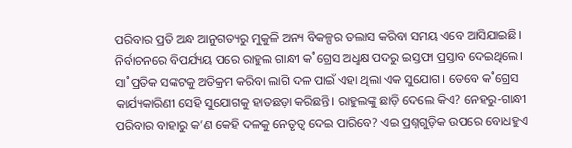ପରିବାର ପ୍ରତି ଅନ୍ଧ ଆନୁଗତ୍ୟରୁ ମୁକୁଳି ଅନ୍ୟ ବିକଳ୍ପର ତଲାସ କରିବା ସମୟ ଏବେ ଆସିଯାଇଛି। ନିର୍ବାଚନରେ ବିପର୍ଯ୍ୟୟ ପରେ ରାହୁଲ ଗାନ୍ଧୀ କ˚ଗ୍ରେସ ଅଧୢକ୍ଷ ପଦରୁ ଇସ୍ତଫା ପ୍ରସ୍ତାବ ଦେଇଥିଲେ। ସା˚ପ୍ରତିକ ସଙ୍କଟକୁ ଅତିକ୍ରମ କରିବା ଲାଗି ଦଳ ପାଇଁ ଏହା ଥିଲା ଏକ ସୁଯୋଗ। ତେବେ କ˚ଗ୍ରେସ କାର୍ଯ୍ୟକାରିଣୀ ସେହି ସୁଯୋଗକୁ ହାତଛଡ଼ା କରିଛନ୍ତି। ରାହୁଲଙ୍କୁ ଛାଡ଼ି ଦେଲେ କିଏ? ନେହରୁ-ଗାନ୍ଧୀ ପରିବାର ବାହାରୁ କ’ଣ କେହି ଦଳକୁ ନେତୃତ୍ବ ଦେଇ ପାରିବେ? ଏଇ ପ୍ରଶ୍ନଗୁଡ଼ିକ ଉପରେ ବୋଧହୁଏ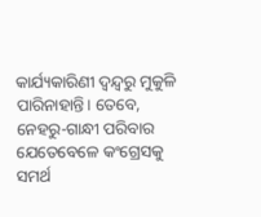କାର୍ଯ୍ୟକାରିଣୀ ଦ୍ବନ୍ଦ୍ବରୁ ମୁକୁଳି ପାରିନାହାନ୍ତି। ତେବେ, ନେହରୁ-ଗାନ୍ଧୀ ପରିବାର ଯେତେବେଳେ କଂଗ୍ରେସକୁ ସମର୍ଥ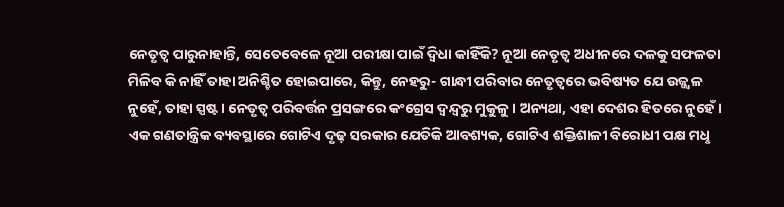ନେତୃତ୍ବ ପାରୁନାହାନ୍ତି, ସେତେବେଳେ ନୂଆ ପରୀକ୍ଷା ପାଇଁ ଦ୍ବିଧା କାହିଁକି? ନୂଆ ନେତୃତ୍ବ ଅଧୀନରେ ଦଳକୁ ସଫଳତା ମିଳିବ କି ନାହିଁ ତାହା ଅନିଶ୍ଚିତ ହୋଇପାରେ, କିନ୍ତୁ, ନେହରୁ- ଗାନ୍ଧୀ ପରିବାର ନେତୃତ୍ବରେ ଭବିଷ୍ୟତ ଯେ ଉଜ୍ଜ୍ବଳ ନୁହେଁ, ତାହା ସ୍ପଷ୍ଟ। ନେତୃତ୍ବ ପରିବର୍ତ୍ତନ ପ୍ରସଙ୍ଗରେ କଂଗ୍ରେସ ଦ୍ବନ୍ଦ୍ବରୁ ମୁକୁଳୁ। ଅନ୍ୟଥା, ଏହା ଦେଶର ହିତରେ ନୁହେଁ। ଏକ ଗଣତାନ୍ତ୍ରିକ ବ୍ୟବସ୍ଥାରେ ଗୋଟିଏ ଦୃଢ଼ ସରକାର ଯେତିକି ଆବଶ୍ୟକ, ଗୋଟିଏ ଶକ୍ତିଶାଳୀ ବିରୋଧୀ ପକ୍ଷ ମଧୢ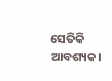ସେତିକି ଆବଶ୍ୟକ।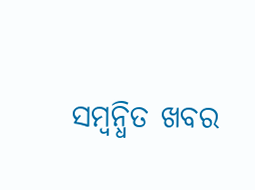ସମ୍ବନ୍ଧିତ ଖବର